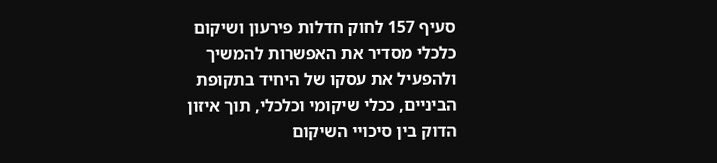סעיף 157 לחוק חדלות פירעון ושיקום כלכלי מסדיר את האפשרות להמשיך ולהפעיל את עסקו של היחיד בתקופת הביניים, ככלי שיקומי וכלכלי, תוך איזון הדוק בין סיכויי השיקום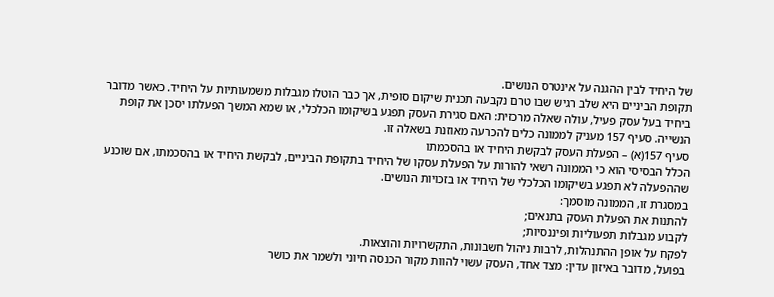של היחיד לבין ההגנה על אינטרס הנושים.
תקופת הביניים היא שלב רגיש שבו טרם נקבעה תכנית שיקום סופית, אך כבר הוטלו מגבלות משמעותיות על היחיד. כאשר מדובר ביחיד בעל עסק פעיל, עולה שאלה מרכזית: האם סגירת העסק תפגע בשיקומו הכלכלי, או שמא המשך הפעלתו יסכן את קופת הנשייה. סעיף 157 מעניק לממונה כלים להכרעה מאוזנת בשאלה זו.
סעיף 157(א) – הפעלת העסק לבקשת היחיד או בהסכמתו
הכלל הבסיסי הוא כי הממונה רשאי להורות על הפעלת עסקו של היחיד בתקופת הביניים, לבקשת היחיד או בהסכמתו, אם שוכנע שההפעלה לא תפגע בשיקומו הכלכלי של היחיד או בזכויות הנושים.
במסגרת זו, הממונה מוסמך:
להתנות את הפעלת העסק בתנאים;
לקבוע מגבלות תפעוליות ופיננסיות;
לפקח על אופן ההתנהלות, לרבות ניהול חשבונות, התקשרויות והוצאות.
בפועל, מדובר באיזון עדין: מצד אחד, העסק עשוי להוות מקור הכנסה חיוני ולשמר את כושר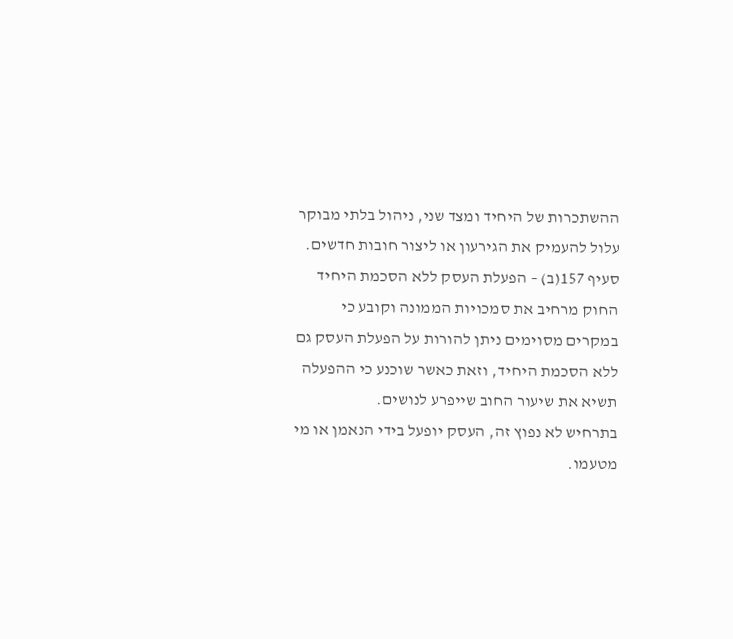ההשתכרות של היחיד ומצד שני, ניהול בלתי מבוקר עלול להעמיק את הגירעון או ליצור חובות חדשים.
סעיף 157(ב) – הפעלת העסק ללא הסכמת היחיד
החוק מרחיב את סמכויות הממונה וקובע כי במקרים מסוימים ניתן להורות על הפעלת העסק גם ללא הסכמת היחיד, וזאת כאשר שוכנע כי ההפעלה תשיא את שיעור החוב שייפרע לנושים.
בתרחיש לא נפוץ זה, העסק יופעל בידי הנאמן או מי מטעמו.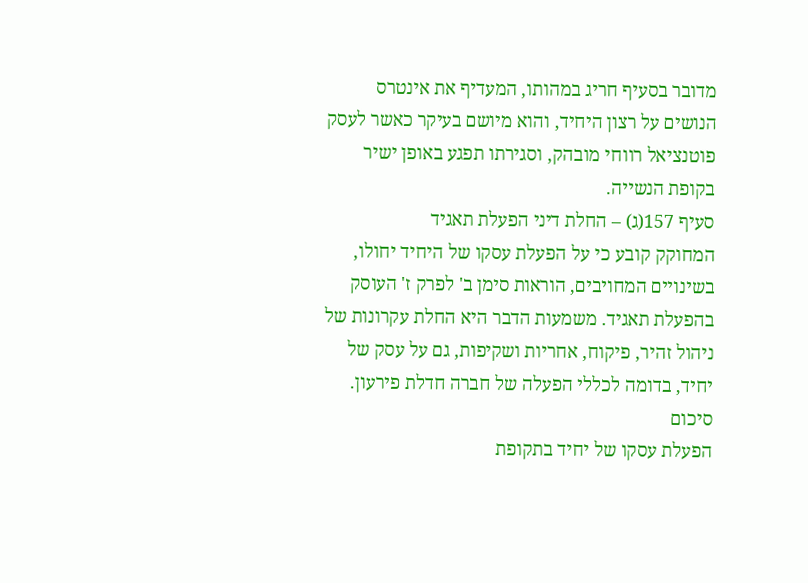מדובר בסעיף חריג במהותו, המעדיף את אינטרס הנושים על רצון היחיד, והוא מיושם בעיקר כאשר לעסק פוטנציאל רווחי מובהק, וסגירתו תפגע באופן ישיר בקופת הנשייה.
סעיף 157(ג) – החלת דיני הפעלת תאגיד
המחוקק קובע כי על הפעלת עסקו של היחיד יחולו, בשינויים המחויבים, הוראות סימן ב' לפרק ז' העוסק בהפעלת תאגיד. משמעות הדבר היא החלת עקרונות של ניהול זהיר, פיקוח, אחריות ושקיפות, גם על עסק של יחיד, בדומה לכללי הפעלה של חברה חדלת פירעון.
סיכום
הפעלת עסקו של יחיד בתקופת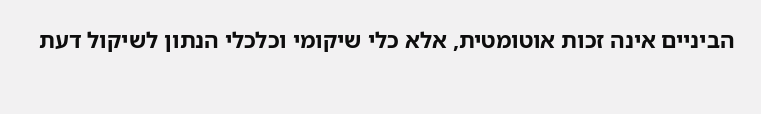הביניים אינה זכות אוטומטית, אלא כלי שיקומי וכלכלי הנתון לשיקול דעת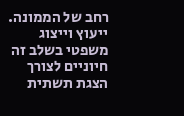רחב של הממונה. ייעוץ וייצוג משפטי בשלב זה חיוניים לצורך הצגת תשתית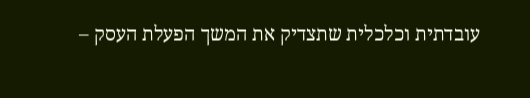עובדתית וכלכלית שתצדיק את המשך הפעלת העסק –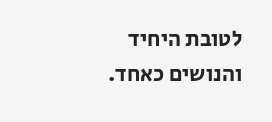לטובת היחיד והנושים כאחד.